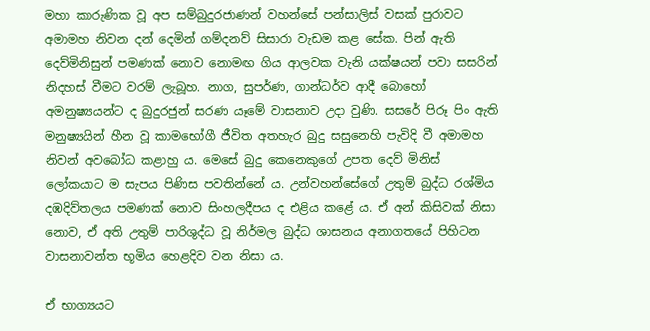මහා කාරුණික වූ අප සම්බුදුරජාණන් වහන්සේ පන්සාලිස් වසක් පුරාවට අමාමහ නිවන දන් දෙමින් ගම්දනව් සිසාරා වැඩම කළ සේක. පින් ඇති දෙව්මිනිසුන් පමණක් නොව නොමඟ ගිය ආලවක වැනි යක්ෂයන් පවා සසරින් නිදහස් වීමට වරම් ලැබූහ. නාග, සුපර්ණ, ගාන්ධර්ව ආදී බොහෝ අමනුෂ්‍යයන්ට ද බුදුරජුන් සරණ යෑමේ වාසනාව උදා වුණි. සසරේ පිරූ පිං ඇති මනුෂ්‍යයින් හීන වූ කාමභෝගී ජීවිත අතහැර බුදු සසුනෙහි පැවිදි වී අමාමහ නිවන් අවබෝධ කළාහු ය. මෙසේ බුදු කෙනෙකුගේ උපත දෙව් මිනිස් ලෝකයාට ම සැපය පිණිස පවතින්නේ ය. උන්වහන්සේගේ උතුම් බුද්ධ රශ්මිය දඹදිව්තලය පමණක් නොව සිංහලදීපය ද එළිය කළේ ය. ඒ අන් කිසිවක් නිසා නොව, ඒ අති උතුම් පාරිශුද්ධ වූ නිර්මල බුද්ධ ශාසනය අනාගතයේ පිහිටන වාසනාවන්ත භූමිය හෙළදිව වන නිසා ය.

ඒ භාග්‍යයට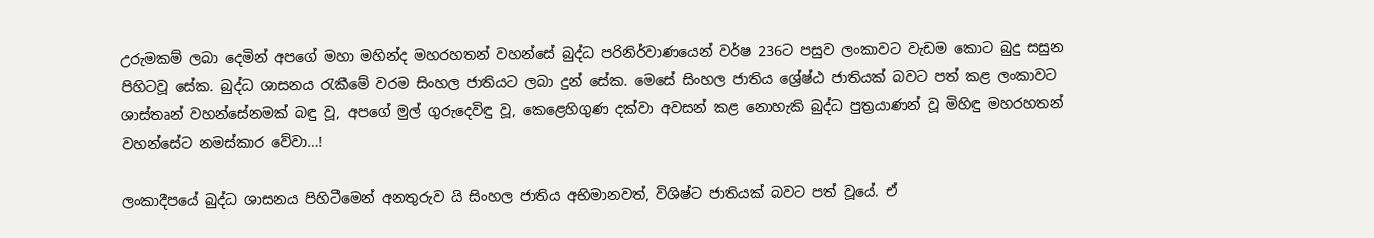උරුමකම් ලබා දෙමින් අපගේ මහා මහින්ද මහරහතන් වහන්සේ බුද්ධ පරිනිර්වාණයෙන් වර්ෂ 236ට පසුව ලංකාවට වැඩම කොට බුදු සසුන පිහිටවූ සේක. බුද්ධ ශාසනය රැකීමේ වරම සිංහල ජාතියට ලබා දුන් සේක. මෙසේ සිංහල ජාතිය ශ්‍රේෂ්ඨ ජාතියක් බවට පත් කළ ලංකාවට ශාස්තෘන් වහන්සේනමක් බඳු වූ, අපගේ මුල් ගුරුදෙවිඳු වූ, කෙළෙහිගුණ දක්වා අවසන් කළ නොහැකි බුද්ධ පුත්‍රයාණන් වූ මිහිඳු මහරහතන් වහන්සේට නමස්කාර වේවා…!

ලංකාදීපයේ බුද්ධ ශාසනය පිහිටීමෙන් අනතුරුව යි සිංහල ජාතිය අභිමානවත්, විශිෂ්ට ජාතියක් බවට පත් වූයේ. ඒ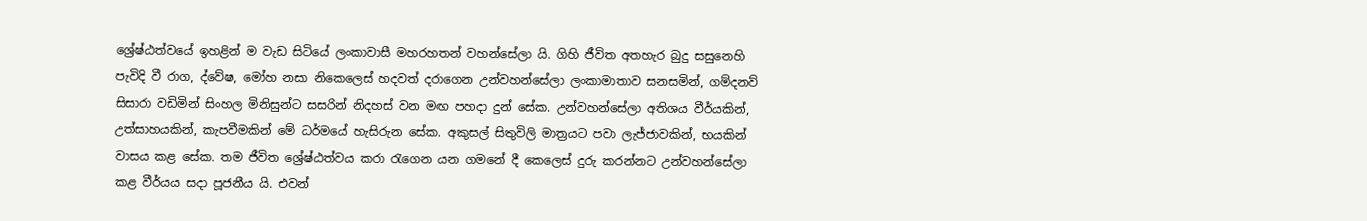ශ්‍රේෂ්ඨත්වයේ ඉහළින් ම වැඩ සිටියේ ලංකාවාසී මහරහතන් වහන්සේලා යි. ගිහි ජීවිත අතහැර බුදු සසුනෙහි පැවිදි වී රාග, ද්වේෂ, මෝහ නසා නිකෙලෙස් හදවත් දරාගෙන උන්වහන්සේලා ලංකාමාතාව සනසමින්, ගම්දනව් සිසාරා වඩිමින් සිංහල මිනිසුන්ට සසරින් නිදහස් වන මඟ පහදා දුන් සේක. උන්වහන්සේලා අතිශය වීර්යකින්, උත්සාහයකින්, කැපවීමකින් මේ ධර්මයේ හැසිරුන සේක. අකුසල් සිතුවිලි මාත්‍රයට පවා ලැජ්ජාවකින්, භයකින් වාසය කළ සේක. තම ජීවිත ශ්‍රේෂ්ඨත්වය කරා රැගෙන යන ගමනේ දී කෙලෙස් දුරු කරන්නට උන්වහන්සේලා කළ වීර්යය සදා පූජනීය යි. එවන්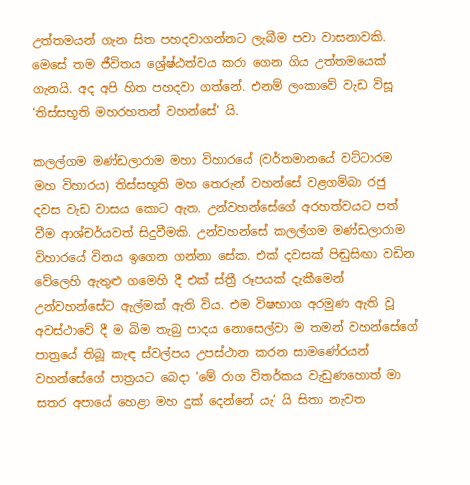උත්තමයන් ගැන සිත පහදවාගන්නට ලැබීම පවා වාසනාවකි. මෙසේ තම ජීවිතය ශ්‍රේෂ්ඨත්වය කරා ගෙන ගිය උත්තමයෙක් ගැනයි. අද අපි හිත පහදවා ගත්නේ. එනම් ලංකාවේ වැඩ විසූ ‘තිස්සභූති මහරහතන් වහන්සේ’ යි.

කලල්ගම මණ්ඩලාරාම මහා විහාරයේ (වර්තමානයේ වට්ටාරම මහ විහාරය) තිස්සභූති මහ තෙරුන් වහන්සේ වළගම්බා රජු දවස වැඩ වාසය කොට ඇත. උන්වහන්සේගේ අරහත්වයට පත් වීම ආශ්චර්යවත් සිදුවීමකි. උන්වහන්සේ කලල්ගම මණ්ඩලාරාම විහාරයේ විනය ඉගෙන ගන්නා සේක. එක් දවසක් පිඬුසිඟා වඩින වේලෙහි ඇතුළු ගමෙහි දී එක් ස්ත්‍රී රූපයක් දැකීමෙන් උන්වහන්සේට ඇල්මක් ඇති විය. එම විෂභාග අරමුණ ඇති වූ අවස්ථාවේ දී ම බිම තැබු පාදය නොසෙල්වා ම තමන් වහන්සේගේ පාත්‍රයේ තිබූ කැඳ ස්වල්පය උපස්ථාන කරන සාමණේරයන් වහන්සේගේ පාත්‍රයට බෙදා ‘මේ රාග විතර්කය වැඩුණහොත් මා සතර අපායේ හෙළා මහ දුක් දෙන්නේ යැ’ යි සිතා නැවත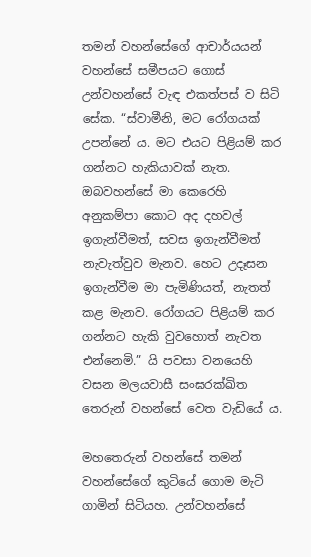තමන් වහන්සේගේ ආචාර්යයන් වහන්සේ සමීපයට ගොස් උන්වහන්සේ වැඳ එකත්පස් ව සිටි සේක. “ස්වාමීනි, මට රෝගයක් උපන්නේ ය. මට එයට පිළියම් කර ගන්නට හැකියාවක් නැත. ඔබවහන්සේ මා කෙරෙහි අනුකම්පා කොට අද දහවල් ඉගැන්වීමත්, සවස ඉගැන්වීමත් නැවැත්වුව මැනව. හෙට උදෑසන ඉගැන්වීම මා පැමිණියත්, නැතත් කළ මැනව. රෝගයට පිළියම් කර ගන්නට හැකි වුවහොත් නැවත එන්නෙමි.” යි පවසා වනයෙහි වසන මලයවාසී සංඝරක්ඛිත තෙරුන් වහන්සේ වෙත වැඩියේ ය.

මහතෙරුන් වහන්සේ තමන් වහන්සේගේ කුටියේ ගොම මැටි ගාමින් සිටියහ. උන්වහන්සේ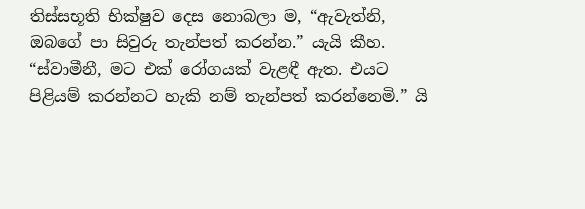තිස්සභූති භික්ෂුව දෙස නොබලා ම, “ඇවැත්නි, ඔබගේ පා සිවුරු තැන්පත් කරන්න.” යැයි කීහ. “ස්වාමීනී, මට එක් රෝගයක් වැළඳී ඇත. එයට පිළියම් කරන්නට හැකි නම් තැන්පත් කරන්නෙමි.” යි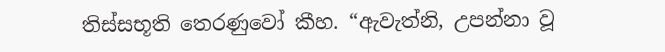තිස්සභූති තෙරණුවෝ කීහ. “ඇවැත්නි, උපන්නා වූ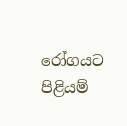රෝගයට පිළියම්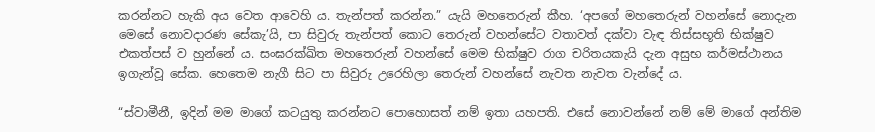කරන්නට හැකි අය වෙත ආවෙහි ය. තැන්පත් කරන්න.” යැයි මහතෙරුන් කීහ. ‘අපගේ මහතෙරුන් වහන්සේ නොදැන මෙසේ නොවදාරණ සේකැ’යි, පා සිවුරු තැන්පත් කොට තෙරුන් වහන්සේට වතාවත් දක්වා වැඳ තිස්සභූති භික්ෂුව එකත්පස් ව හුන්නේ ය. සංඝරක්ඛිත මහතෙරුන් වහන්සේ මෙම භික්ෂුව රාග චරිතයකැයි දැන අසුභ කර්මස්ථානය ඉගැන්වූ සේක. හෙතෙම නැගී සිට පා සිවුරු උරෙහිලා තෙරුන් වහන්සේ නැවත නැවත වැන්දේ ය.

“ස්වාමීනී, ඉදින් මම මාගේ කටයුතු කරන්නට පොහොසත් නම් ඉතා යහපති. එසේ නොවන්නේ නම් මේ මාගේ අන්තිම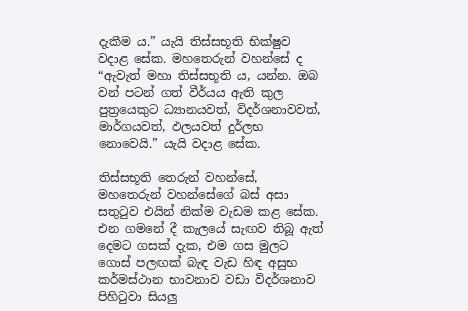දැකීම ය.” යැයි තිස්සභූති භික්ෂුව වදාළ සේක. මහතෙරුන් වහන්සේ ද “ඇවැත් මහා තිස්සභූති ය, යන්න. ඔබ වන් පටන් ගත් වීර්යය ඇති කුල පුත්‍රයෙකුට ධ්‍යානයවත්, විදර්ශනාවවත්, මාර්ගයවත්, ඵලයවත් දුර්ලභ නොවෙයි.” යැයි වදාළ සේක.

තිස්සභූති තෙරුන් වහන්සේ, මහතෙරුන් වහන්සේගේ බස් අසා සතුටුව එයින් නික්ම වැඩම කළ සේක. එන ගමනේ දී කැලයේ සැඟව තිබූ ඇත් දෙමට ගසක් දැක, එම ගස මුලට ගොස් පලඟක් බැඳ වැඩ හිඳ අසුභ කර්මස්ථාන භාවනාව වඩා විදර්ශනාව පිහිටුවා සියලු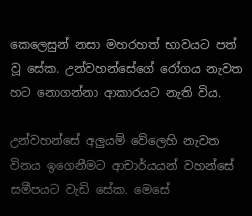කෙලෙසුන් නසා මහරහත් භාවයට පත් වූ සේක. උන්වහන්සේගේ රෝගය නැවත හට නොගන්නා ආකාරයට නැති විය.

උන්වහන්සේ අලුයම් වේලෙහි නැවත විනය ඉගෙනීමට ආචාර්යයන් වහන්සේ සමීපයට වැඩි සේක. මෙසේ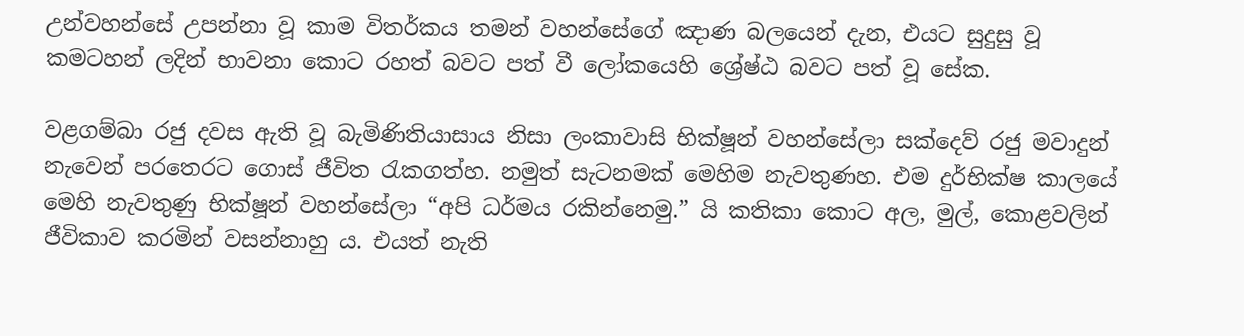උන්වහන්සේ උපන්නා වූ කාම විතර්කය තමන් වහන්සේගේ ඤාණ බලයෙන් දැන, එයට සුදුසු වූ කමටහන් ලදින් භාවනා කොට රහත් බවට පත් වී ලෝකයෙහි ශ්‍රේෂ්ඨ බවට පත් වූ සේක.

වළගම්බා රජු දවස ඇති වූ බැමිණිතියාසාය නිසා ලංකාවාසි භික්ෂූන් වහන්සේලා සක්දෙව් රජු මවාදුන් නැවෙන් පරතෙරට ගොස් ජීවිත රැකගත්හ. නමුත් සැටනමක් මෙහිම නැවතුණහ. එම දුර්භික්ෂ කාලයේ මෙහි නැවතුණු භික්ෂූන් වහන්සේලා “අපි ධර්මය රකින්නෙමු.” යි කතිකා කොට අල, මුල්, කොළවලින් ජීවිකාව කරමින් වසන්නාහු ය. එයත් නැති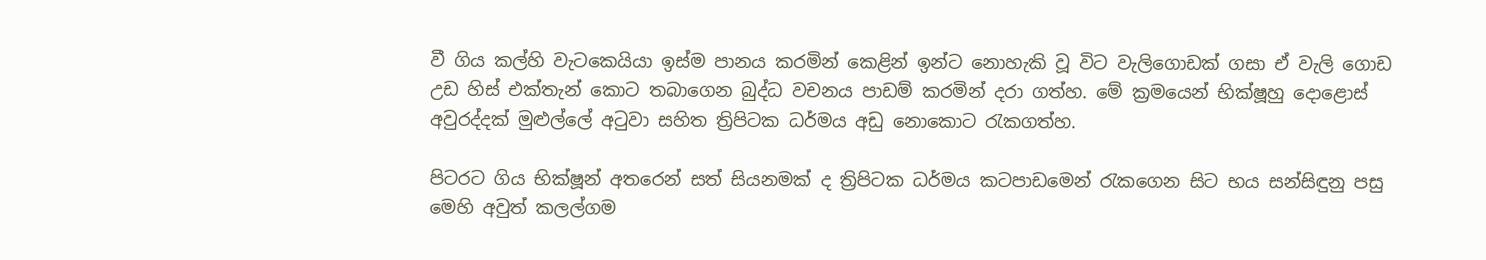වී ගිය කල්හි වැටකෙයියා ඉස්ම පානය කරමින් කෙළින් ඉන්ට නොහැකි වූ විට වැලිගොඩක් ගසා ඒ වැලි ගොඩ උඩ හිස් එක්තැන් කොට තබාගෙන බුද්ධ වචනය පාඩම් කරමින් දරා ගත්හ. මේ ක්‍රමයෙන් භික්ෂූහු දොළොස් අවුරද්දක් මුළුල්ලේ අටුවා සහිත ත්‍රිපිටක ධර්මය අඩු නොකොට රැකගත්හ.

පිටරට ගිය භික්ෂූන් අතරෙන් සත් සියනමක් ද ත්‍රිපිටක ධර්මය කටපාඩමෙන් රැකගෙන සිට භය සන්සිඳුනු පසු මෙහි අවුත් කලල්ගම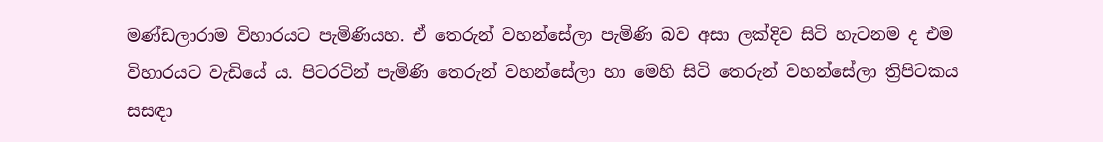මණ්ඩලාරාම විහාරයට පැමිණියහ. ඒ තෙරුන් වහන්සේලා පැමිණි බව අසා ලක්දිව සිටි හැටනම ද එම විහාරයට වැඩියේ ය. පිටරටින් පැමිණි තෙරුන් වහන්සේලා හා මෙහි සිටි තෙරුන් වහන්සේලා ත්‍රිපිටකය සසඳා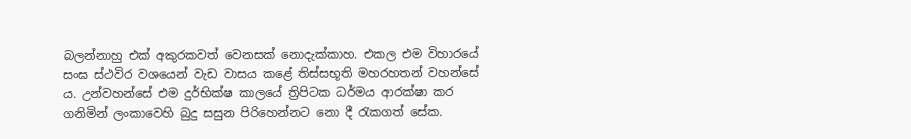බලන්නාහු එක් අකුරකවත් වෙනසක් නොදැක්කාහ. එකල එම විහාරයේ සංඝ ස්ථවිර වශයෙන් වැඩ වාසය කළේ තිස්සභූති මහරහතන් වහන්සේ ය. උන්වහන්සේ එම දුර්භික්ෂ කාලයේ ත්‍රිපිටක ධර්මය ආරක්ෂා කර ගනිමින් ලංකාවෙහි බුදු සසුන පිරිහෙන්නට නො දී රැකගත් සේක.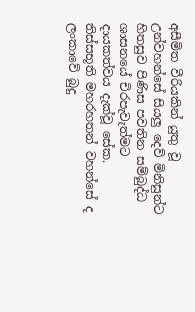අසීමිත වීරියකින් යුතු වූ උන්වහන්සේ සියලු දෙව් මිනිසුන්ට හිතසුව පිණිස පවතින සම්බුද්ධ ශාසනයේ චිරපැවැත්මට දායකත්වය දැක්වූ සේක. තිස්සභූති මහරහතන් වහන්සේ ද ලංකාවේ බුදු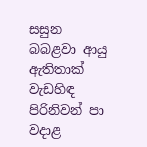සසුන බබළවා ආයු ඇතිතාක් වැඩහිඳ පිරිනිවන් පා වදාළ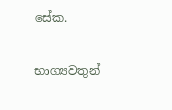සේක.

භාග්‍යවතුන්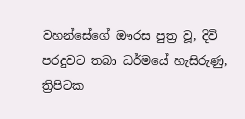වහන්සේගේ ඖරස පුත්‍ර වූ, දිවි පරදුවට තබා ධර්මයේ හැසිරුණු, ත්‍රිපිටක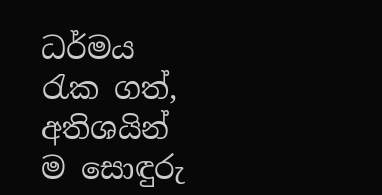ධර්මය රැක ගත්, අතිශයින් ම සොඳුරු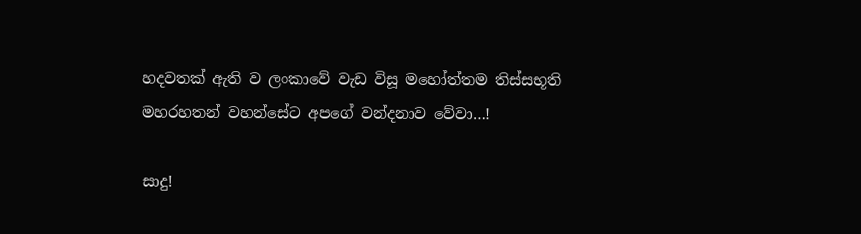හදවතක් ඇති ව ලංකාවේ වැඩ විසූ මහෝත්තම තිස්සභූති මහරහතන් වහන්සේට අපගේ වන්දනාව වේවා…!

සාදු!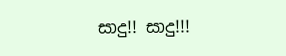සාදු!! සාදු!!!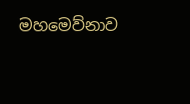මහමෙව්නාව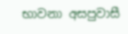භාවනා අසපුවාසී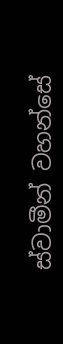ස්වාමීන් වහන්සේ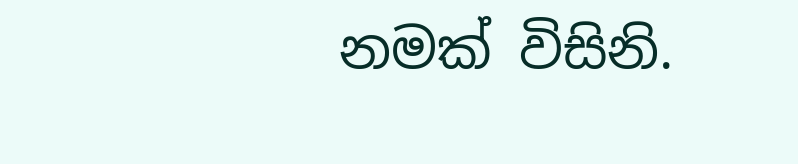නමක් විසිනි.